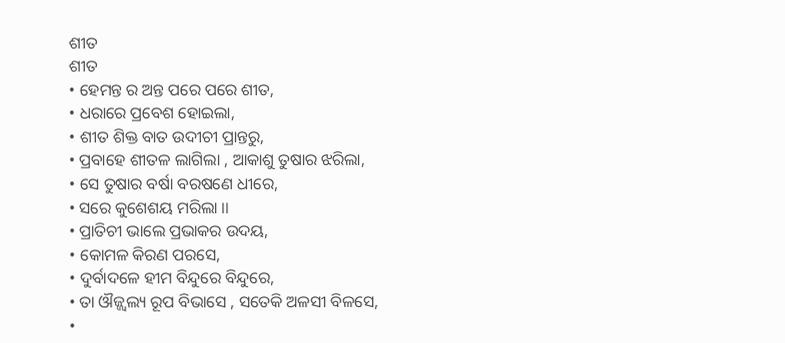ଶୀତ
ଶୀତ
• ହେମନ୍ତ ର ଅନ୍ତ ପରେ ପରେ ଶୀତ,
• ଧରାରେ ପ୍ରବେଶ ହୋଇଲା,
• ଶୀତ ଶିକ୍ତ ବାତ ଉଦୀଚୀ ପ୍ରାନ୍ତରୁ,
• ପ୍ରବାହେ ଶୀତଳ ଲାଗିଲା , ଆକାଶୁ ତୁଷାର ଝରିଲା,
• ସେ ତୁଷାର ବର୍ଷା ବରଷଣେ ଧୀରେ,
• ସରେ କୁଶେଶୟ ମରିଲା ।।
• ପ୍ରାତିଚୀ ଭାଲେ ପ୍ରଭାକର ଉଦୟ,
• କୋମଳ କିରଣ ପରସେ,
• ଦୁର୍ବାଦଳେ ହୀମ ବିନ୍ଦୁରେ ବିନ୍ଦୁରେ,
• ତା ଔଜ୍ଜ୍ଵଲ୍ୟ ରୂପ ବିଭାସେ , ସତେକି ଅଳସୀ ବିଳସେ,
•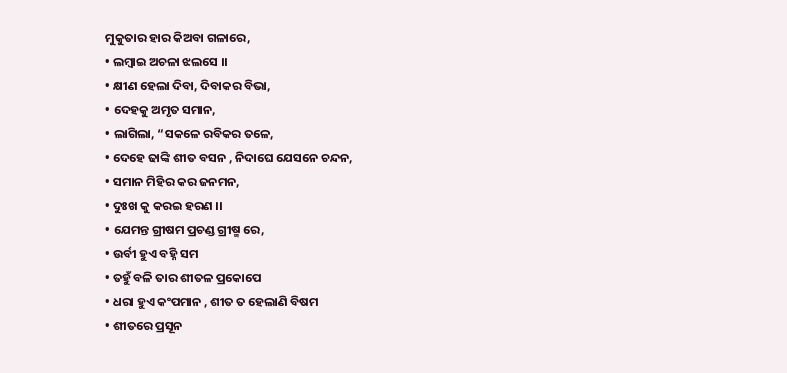ମୁକୁତାର ହାର କିଅବା ଗଳାରେ,
• ଲମ୍ଵାଇ ଅଚଳା ଝଲସେ ।।
• କ୍ଷୀଣ ହେଲା ଦିବା, ଦିବାକର ବିଭା,
• ଦେହକୁ ଅମୃତ ସମାନ,
• ଲାଗିଲା, “ସକଳେ ରବିକର ତଳେ,
• ଦେହେ ଢାଙ୍କି ଶୀତ ବସନ , ନିଦାଘେ ଯେସନେ ଚନ୍ଦନ,
• ସମାନ ମିହିର କର ଜନମନ,
• ଦୁଃଖ କୁ କରଇ ହରଣ ।।
• ଯେମନ୍ତ ଗ୍ରୀଷମ ପ୍ରଚଣ୍ଡ ଗ୍ରୀଷ୍ମ ରେ,
• ଉର୍ବୀ ହୁଏ ବହ୍ନି ସମ
• ତହୁଁ ବଳି ତାର ଶୀତଳ ପ୍ରକୋପେ
• ଧରା ହୁଏ କଂପମାନ , ଶୀତ ତ ହେଲାଣି ବିଷମ
• ଶୀତରେ ପ୍ରସୂନ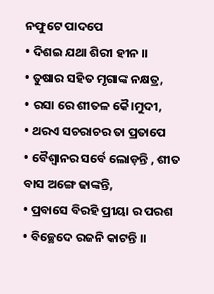ନଫୁଟେ ପାଦପେ
• ଦିଶଇ ଯଥା ଶିରୀ ହୀନ ।।
• ତୁଷାର ସହିତ ମୃଗାଙ୍କ ନକ୍ଷତ୍ର,
• ରସା ରେ ଶୀତଳ କୈ।ମୁଦୀ,
• ଥରଏ ସଚରାଚର ତା ପ୍ରତାପେ
• ବୈଶ୍ଵାନର ସର୍ବେ ଲୋଡ଼ନ୍ତି , ଶୀତ ବାସ ଅଙ୍ଗେ ଢାଙ୍କନ୍ତି,
• ପ୍ରବାସେ ବିରହି ପ୍ରୀୟା ର ପରଶ
• ବିଚ୍ଛେଦେ ରଜନି କାଟନ୍ତି ।।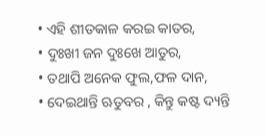• ଏହି ଶୀତକାଳ କରଇ କାତର,
• ଦୁଃଖୀ ଜନ ଦୁଃଖେ ଆତୁର,
• ତଥାପି ଅନେକ ଫୁଲ,ଫଳ ଦାନ,
• ଦେଇଥାନ୍ତି ଋତୁବର , କିନ୍ତୁ କଷ୍ଟ ଦ୍ୟନ୍ତି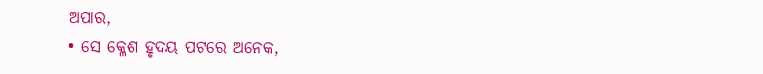ଅପାର,
• ସେ କ୍ଳେଶ ହୃଦୟ ପଟରେ ଅନେକ,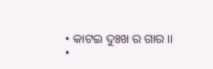• କାଟଇ ଦୁଃଖ ର ଗାର ।।
•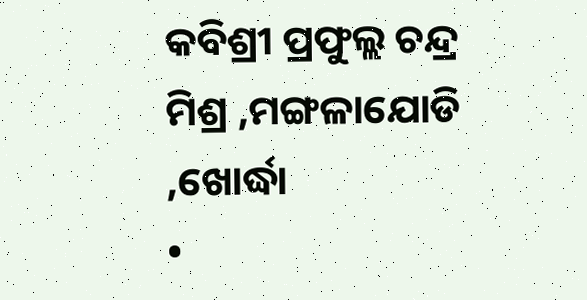କବିଶ୍ରୀ ପ୍ରଫୁଲ୍ଲ ଚନ୍ଦ୍ର ମିଶ୍ର ,ମଙ୍ଗଳାଯୋଡି ,ଖୋର୍ଦ୍ଧା
•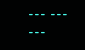--- --- ---